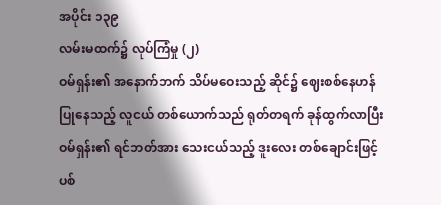အပိုင်း ၁၃၉
လမ်းမထက်၌ လုပ်ကြံမှု (၂)
ဝမ်ရှန်း၏ အနောက်ဘက် သိပ်မဝေးသည့် ဆိုင်၌ ဈေးစစ်နေဟန် ပြုနေသည့် လူငယ် တစ်ယောက်သည် ရုတ်တရက် ခုန်ထွက်လာပြီး ဝမ်ရှန်း၏ ရင်ဘတ်အား သေးငယ်သည့် ဒူးလေး တစ်ချောင်းဖြင့် ပစ်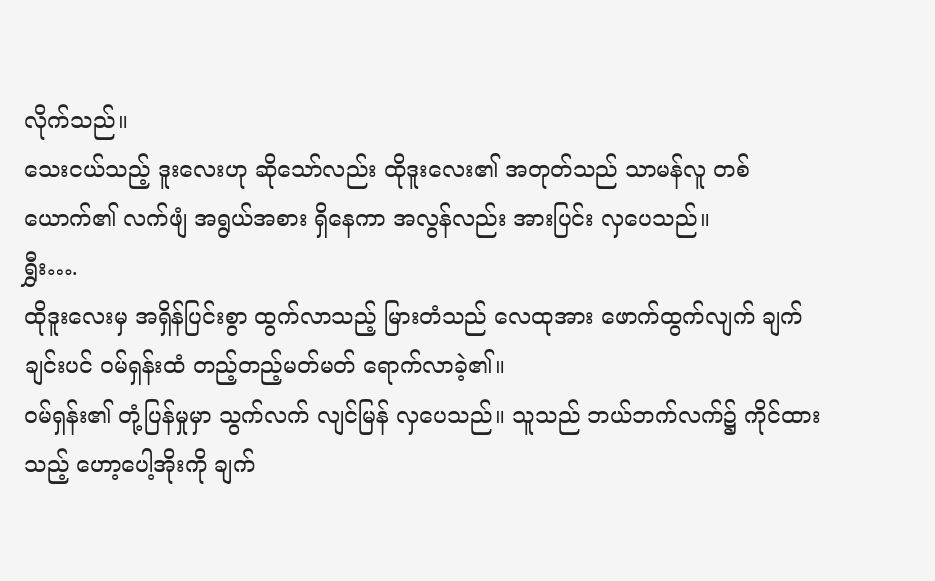လိုက်သည်။
သေးငယ်သည့် ဒူးလေးဟု ဆိုသော်လည်း ထိုဒူးလေး၏ အတုတ်သည် သာမန်လူ တစ်ယောက်၏ လက်ဖျံ အရွယ်အစား ရှိနေကာ အလွန်လည်း အားပြင်း လှပေသည်။
ရွှီး….
ထိုဒူးလေးမှ အရှိန်ပြင်းစွာ ထွက်လာသည့် မြားတံသည် လေထုအား ဖောက်ထွက်လျက် ချက်ချင်းပင် ဝမ်ရှန်းထံ တည့်တည့်မတ်မတ် ရောက်လာခဲ့၏။
ဝမ်ရှန်း၏ တုံ့ပြန်မှုမှာ သွက်လက် လျင်မြန် လှပေသည်။ သူသည် ဘယ်ဘက်လက်၌ ကိုင်ထားသည့် ဟော့ပေါ့အိုးကို ချက်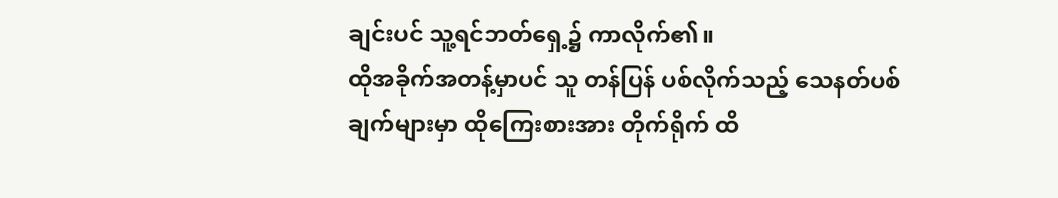ချင်းပင် သူ့ရင်ဘတ်ရှေ့၌ ကာလိုက်၏။
ထိုအခိုက်အတန့်မှာပင် သူ တန်ပြန် ပစ်လိုက်သည့် သေနတ်ပစ်ချက်များမှာ ထိုကြေးစားအား တိုက်ရိုက် ထိ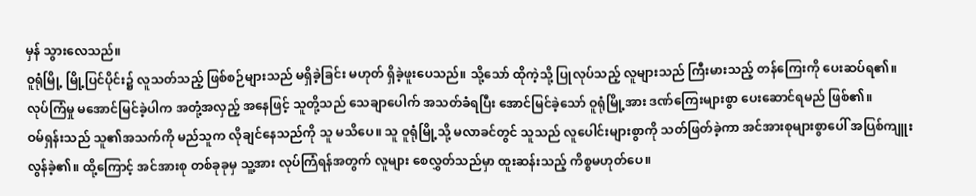မှန် သွားလေသည်။
ဝူရုံမြို့ မြို့ပြင်ပိုင်း၌ လူသတ်သည့် ဖြစ်စဉ်များသည် မရှိခဲ့ခြင်း မဟုတ် ရှိခဲ့ဖူးပေသည်။ သို့သော် ထိုကဲ့သို့ ပြုလုပ်သည့် လူများသည် ကြီးမားသည့် တန်ကြေးကို ပေးဆပ်ရ၏။ လုပ်ကြံမှု မအောင်မြင်ခဲ့ပါက အတုံ့အလှည့် အနေဖြင့် သူတို့သည် သေချာပေါက် အသတ်ခံရပြီး အောင်မြင်ခဲ့သော် ဝူရုံမြို့အား ဒဏ်ကြေးများစွာ ပေးဆောင်ရမည် ဖြစ်၏။
ဝမ်ရှန်းသည် သူ၏အသက်ကို မည်သူက လိုချင်နေသည်ကို သူ မသိပေ။ သူ ဝူရုံမြို့သို့ မလာခင်တွင် သူသည် လူပေါင်းများစွာကို သတ်ဖြတ်ခဲ့ကာ အင်အားစုများစွာပေါ် အပြစ်ကျူးလွန်ခဲ့၏။ ထို့ကြောင့် အင်အားစု တစ်ခုခုမှ သူ့အား လုပ်ကြံရန်အတွက် လူများ စေလွှတ်သည်မှာ ထူးဆန်းသည့် ကိစ္စမဟုတ်ပေ။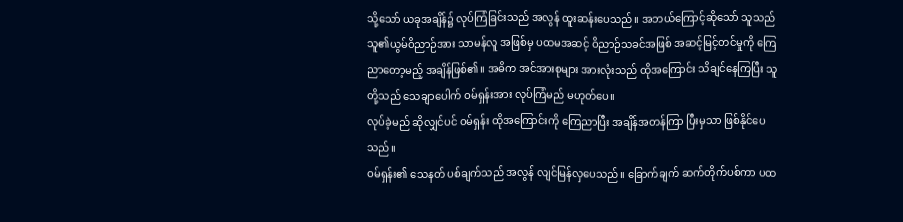သို့သော် ယခုအချိန်၌ လုပ်ကြံခြင်းသည် အလွန် ထူးဆန်းပေသည်။ အဘယ်ကြောင့်ဆိုသော် သူသည် သူ၏ယွမ်ဝိညာဉ်အား သာမန်လူ အဖြစ်မှ ပထမအဆင့် ဝိညာဉ်သခင်အဖြစ် အဆင့်မြင့်တင်မှုကို ကြေညာတော့မည့် အချိန်ဖြစ်၏။ အဓိက အင်အားစုများ အားလုံးသည် ထိုအကြောင်း သိချင်နေကြပြီး သူတို့သည် သေချာပေါက် ဝမ်ရှန်းအား လုပ်ကြံမည် မဟုတ်ပေ။
လုပ်ခဲ့မည် ဆိုလျှင်ပင် ဝမ်ရှန်း ထိုအကြောင်းကို ကြေညာပြီး အချိန်အတန်ကြာ ပြီးမှသာ ဖြစ်နိုင်ပေသည်။
ဝမ်ရှန်း၏ သေနတ် ပစ်ချက်သည် အလွန် လျင်မြန်လှပေသည်။ ခြောက်ချက် ဆက်တိုက်ပစ်ကာ ပထ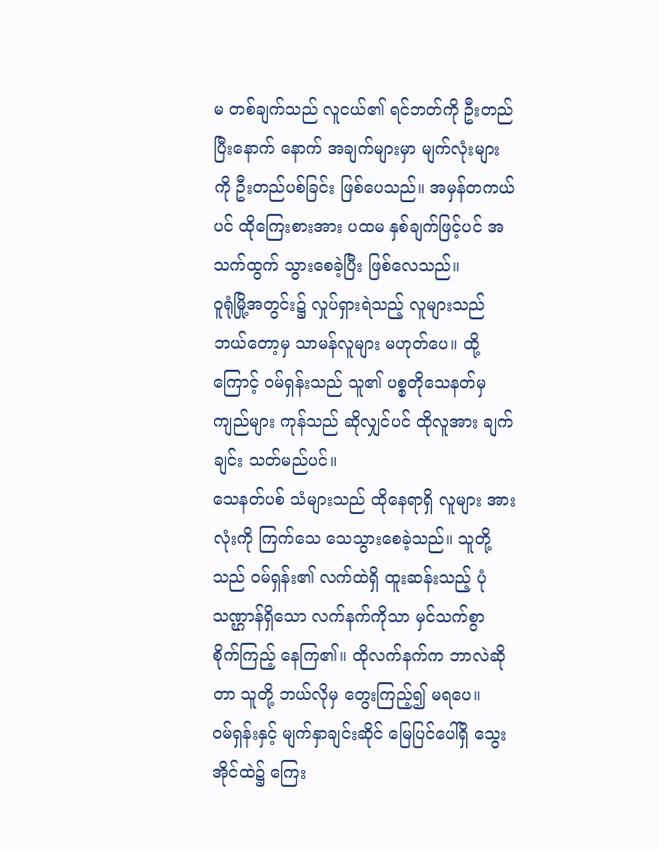မ တစ်ချက်သည် လူငယ်၏ ရင်ဘတ်ကို ဦးတည်ပြီးနောက် နောက် အချက်များမှာ မျက်လုံးများကို ဦးတည်ပစ်ခြင်း ဖြစ်ပေသည်။ အမှန်တကယ်ပင် ထိုကြေးစားအား ပထမ နှစ်ချက်ဖြင့်ပင် အသက်ထွက် သွားစေခဲ့ပြီး ဖြစ်လေသည်။
ဝူရုံမြို့အတွင်း၌ လှုပ်ရှားရဲသည့် လူများသည် ဘယ်တော့မှ သာမန်လူများ မဟုတ်ပေ။ ထို့ကြောင့် ဝမ်ရှန်းသည် သူ၏ ပစ္စတိုသေနတ်မှ ကျည်များ ကုန်သည် ဆိုလျှင်ပင် ထိုလူအား ချက်ချင်း သတ်မည်ပင်။
သေနတ်ပစ် သံများသည် ထိုနေရာရှိ လူများ အားလုံးကို ကြက်သေ သေသွားစေခဲ့သည်။ သူတို့သည် ဝမ်ရှန်း၏ လက်ထဲရှိ ထူးဆန်းသည့် ပုံသဏ္ဌာန်ရှိသော လက်နက်ကိုသာ မှင်သက်စွာ စိုက်ကြည့် နေကြ၏။ ထိုလက်နက်က ဘာလဲဆိုတာ သူတို့ ဘယ်လိုမှ တွေးကြည့်၍ မရပေ။
ဝမ်ရှန်းနှင့် မျက်နှာချင်းဆိုင် မြေပြင်ပေါ်ရှိ သွေးအိုင်ထဲ၌ ကြေး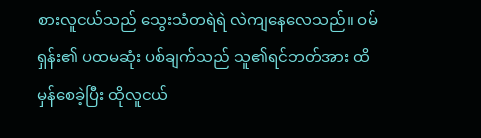စားလူငယ်သည် သွေးသံတရဲရဲ လဲကျနေလေသည်။ ဝမ်ရှန်း၏ ပထမဆုံး ပစ်ချက်သည် သူ၏ရင်ဘတ်အား ထိမှန်စေခဲ့ပြီး ထိုလူငယ်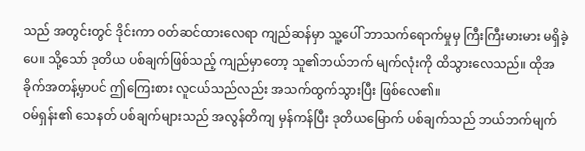သည် အတွင်းတွင် ဒိုင်းကာ ဝတ်ဆင်ထားလေရာ ကျည်ဆန်မှာ သူ့ပေါ် ဘာသက်ရောက်မှုမှ ကြီးကြီးမားမား မရှိခဲ့ပေ။ သို့သော် ဒုတိယ ပစ်ချက်ဖြစ်သည့် ကျည်မှာတော့ သူ၏ဘယ်ဘက် မျက်လုံးကို ထိသွားလေသည်။ ထိုအခိုက်အတန့်မှာပင် ဤကြေးစား လူငယ်သည်လည်း အသက်ထွက်သွားပြီး ဖြစ်လေ၏။
ဝမ်ရှန်း၏ သေနတ် ပစ်ချက်များသည် အလွန်တိကျ မှန်ကန်ပြီး ဒုတိယမြောက် ပစ်ချက်သည် ဘယ်ဘက်မျက်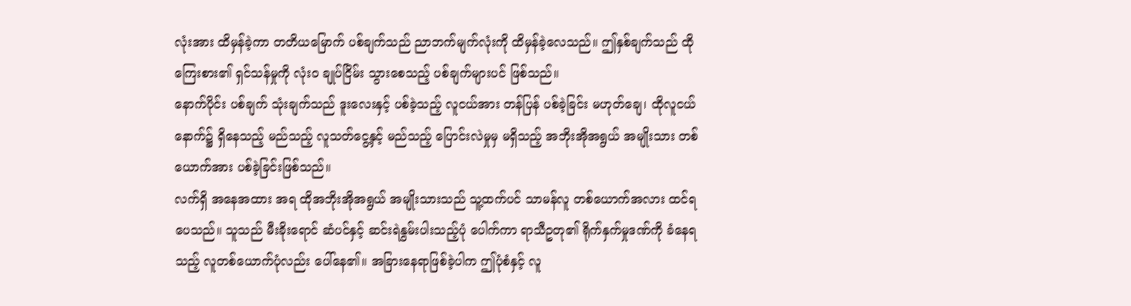လုံးအား ထိမှန်ခဲ့ကာ တတိယမြောက် ပစ်ချက်သည် ညာဘက်မျက်လုံးကို ထိမှန်ခဲ့လေသည်။ ဤနှစ်ချက်သည် ထိုကြေးစား၏ ရှင်သန်မှုကို လုံးဝ ချုပ်ငြိမ်း သွားစေသည့် ပစ်ချက်များပင် ဖြစ်သည်။
နောက်ပိုင်း ပစ်ချက် သုံးချက်သည် ဒူးလေးနှင့် ပစ်ခဲ့သည့် လူငယ်အား တန်ပြန် ပစ်ခဲ့ခြင်း မဟုတ်ချေ၊ ထိုလူငယ်နောက်၌ ရှိနေသည့် မည်သည့် လူသတ်ငွေ့နှင့် မည်သည့် ပြောင်းလဲမှုမှ မရှိသည့် အဘိုးအိုအရွယ် အမျိုးသား တစ်ယောက်အား ပစ်ခဲ့ခြင်းဖြစ်သည်။
လက်ရှိ အနေအထား အရ ထိုအဘိုးအိုအရွယ် အမျိုးသားသည် သူ့ထက်ပင် သာမန်လူ တစ်ယောက်အလား ထင်ရပေသည်။ သူသည် မီးခိုးရောင် ဆံပင်နှင့် ဆင်းရဲနွမ်းပါးသည့်ပုံ ပေါက်ကာ ရာသီဥတု၏ ရိုက်နှက်မှုဒဏ်ကို ခံနေရသည့် လူတစ်ယောက်ပုံလည်း ပေါ်နေ၏။ အခြားနေရာဖြစ်ခဲ့ပါက ဤပုံစံနှင့် လူ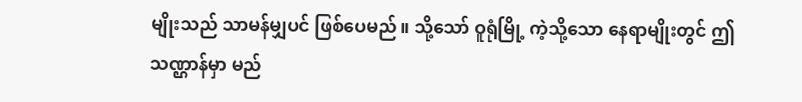မျိုးသည် သာမန်မျှပင် ဖြစ်ပေမည်။ သို့သော် ဝူရုံမြို့ ကဲ့သို့သော နေရာမျိုးတွင် ဤသဏ္ဌာန်မှာ မည်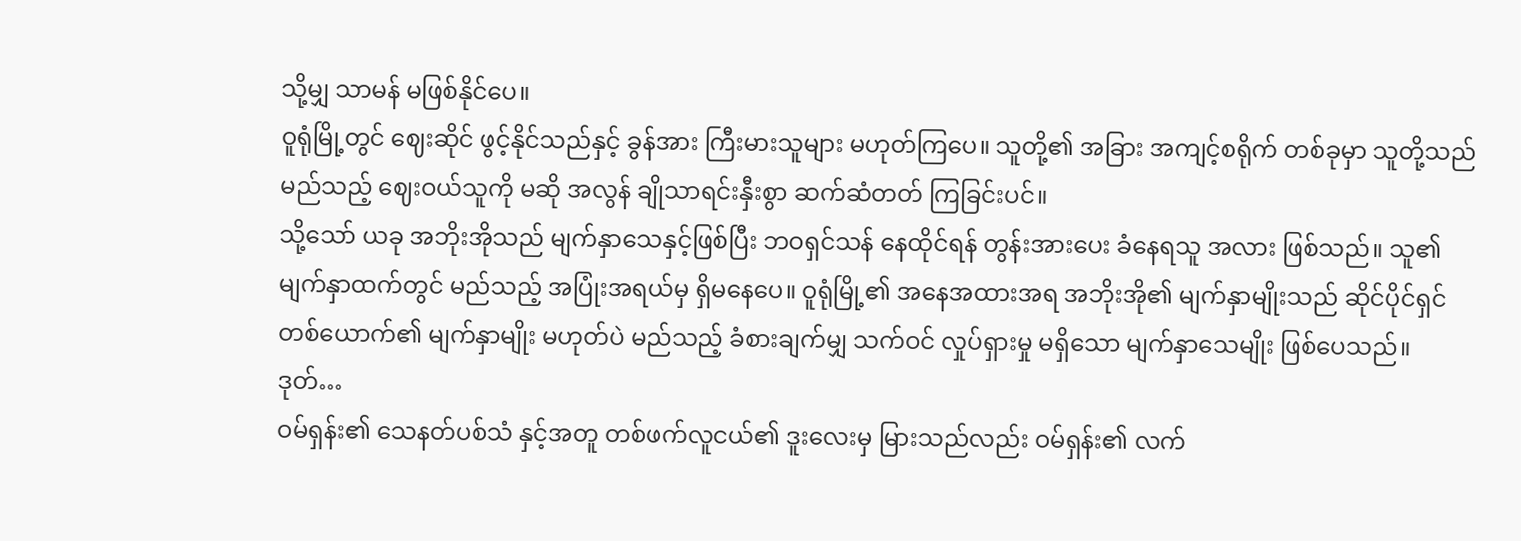သို့မျှ သာမန် မဖြစ်နိုင်ပေ။
ဝူရုံမြို့တွင် ဈေးဆိုင် ဖွင့်နိုင်သည်နှင့် ခွန်အား ကြီးမားသူများ မဟုတ်ကြပေ။ သူတို့၏ အခြား အကျင့်စရိုက် တစ်ခုမှာ သူတို့သည် မည်သည့် ဈေးဝယ်သူကို မဆို အလွန် ချိုသာရင်းနှီးစွာ ဆက်ဆံတတ် ကြခြင်းပင်။
သို့သော် ယခု အဘိုးအိုသည် မျက်နှာသေနှင့်ဖြစ်ပြီး ဘဝရှင်သန် နေထိုင်ရန် တွန်းအားပေး ခံနေရသူ အလား ဖြစ်သည်။ သူ၏မျက်နှာထက်တွင် မည်သည့် အပြုံးအရယ်မှ ရှိမနေပေ။ ဝူရုံမြို့၏ အနေအထားအရ အဘိုးအို၏ မျက်နှာမျိုးသည် ဆိုင်ပိုင်ရှင် တစ်ယောက်၏ မျက်နှာမျိုး မဟုတ်ပဲ မည်သည့် ခံစားချက်မျှ သက်ဝင် လှုပ်ရှားမှု မရှိသော မျက်နှာသေမျိုး ဖြစ်ပေသည်။
ဒုတ်…
ဝမ်ရှန်း၏ သေနတ်ပစ်သံ နှင့်အတူ တစ်ဖက်လူငယ်၏ ဒူးလေးမှ မြားသည်လည်း ဝမ်ရှန်း၏ လက်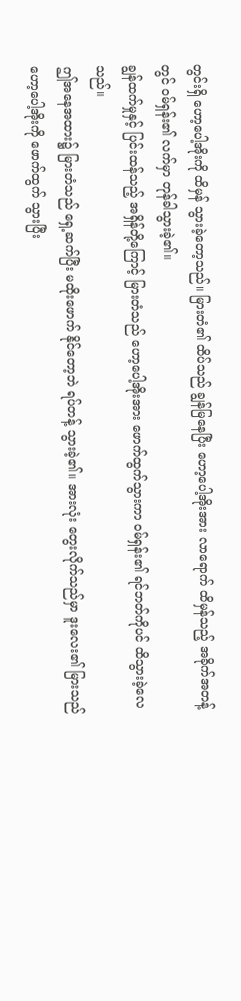တွင်းရှိ ဟော့ပေါ့အိုးကို ထိမှန် သွားခဲ့တော့သည်။ မြားတံ၏ ထိပ်သည် ချွန်မြနေပြီး ဟော့ပေါ့အိုးအား လာရောက် ထိမှန်သည့် အခိုက်အတန့်တွင် ဝမ်ရှန်း၏ လက်မှာ တုန်ခါသွားခဲ့၏။
ချွန်ထက်မှုနှင့် ပြင်းထန်သည့် အရှိန်တို့ကြောင့် မြားတံသည် ဟော့ပေါ့အိုးအား ဖောက်ထွက်သွားကာ ဝမ်ရှန်း၏ ရင်ဘတ်ကိုပင် ထိသွားခဲ့လေသည်။
ဤအနေအထား၌ မြားတံသည် ရှေ့ဆက်ပြီး မထိုးဖောက် နိုင်တော့ဘဲ ရပ်တန့် သွားခဲ့၏။ အားလုံး တွေးလိုက်သည်မှာ ဒူးလေး၏ မြားသည် ဟော့ပေါ့အိုးကို ဖောက်ထွက် သွားပြီး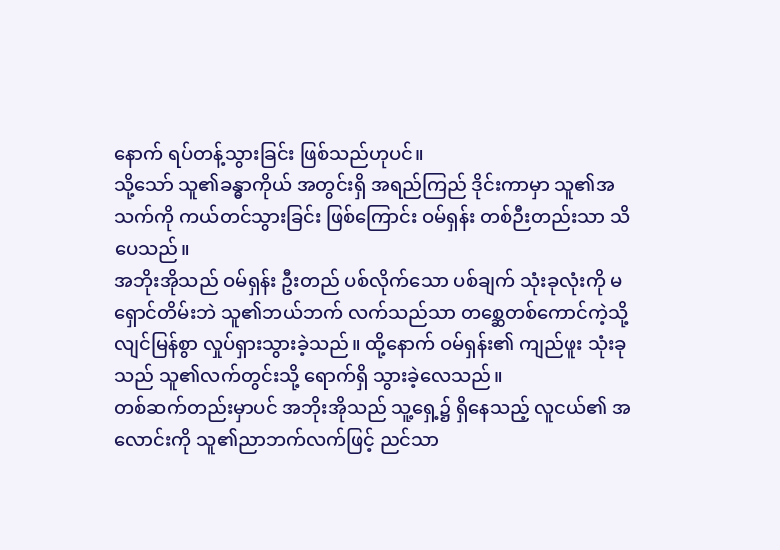နောက် ရပ်တန့်သွားခြင်း ဖြစ်သည်ဟုပင်။
သို့သော် သူ၏ခန္ဓာကိုယ် အတွင်းရှိ အရည်ကြည် ဒိုင်းကာမှာ သူ၏အသက်ကို ကယ်တင်သွားခြင်း ဖြစ်ကြောင်း ဝမ်ရှန်း တစ်ဉီးတည်းသာ သိပေသည်။
အဘိုးအိုသည် ဝမ်ရှန်း ဦးတည် ပစ်လိုက်သော ပစ်ချက် သုံးခုလုံးကို မရှောင်တိမ်းဘဲ သူ၏ဘယ်ဘက် လက်သည်သာ တစ္ဆေတစ်ကောင်ကဲ့သို့ လျင်မြန်စွာ လှုပ်ရှားသွားခဲ့သည်။ ထို့နောက် ဝမ်ရှန်း၏ ကျည်ဖူး သုံးခုသည် သူ၏လက်တွင်းသို့ ရောက်ရှိ သွားခဲ့လေသည်။
တစ်ဆက်တည်းမှာပင် အဘိုးအိုသည် သူ့ရှေ့၌ ရှိနေသည့် လူငယ်၏ အလောင်းကို သူ၏ညာဘက်လက်ဖြင့် ညင်သာ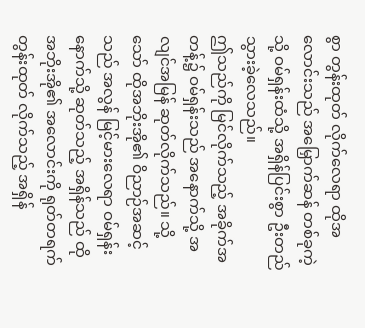စွာ တွန်းထုတ် လိုက်လေရာ ထိုအလောင်းသည် အမြှောက်ဆန် တစ်ခုကဲ့သို့ ဝမ်ရှန်းထံသို့ အရှိန်ပြင်းစွာ ဦးတည် သွားခဲ့လေသည်။
ဤသည်ကို မြင်လိုက်သည့် အခိုက်အတန့်၌ ဝမ်ရှန်းသည် အနောက်သို့ အလျင်အမြန် ဆုတ်လိုက်သည်။ သို့သော် ထိုအဘိုးအို၏ ဝိညာဉ်အဆင့်သည် အလွန် မြင့်မားလေရာ ဝမ်ရှန်း နောက်သို့ ဆုတ်သည့် အရှိန်သည် ထိုအဘိုးအို၏ အလောင်းကို ရုတ်တရက် တွန်းထုတ် လိုက်သည့် အရှိန်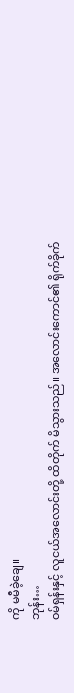ကို မမီခဲ့ချေ။
ဘုန်း…
ဝမ်ရှန်းနှင့် လူငယ်အလောင်းတို့ ထိတိုက် မိသွားသည်။ အလောင်းကောင်၏ ရိုက်ခိုက်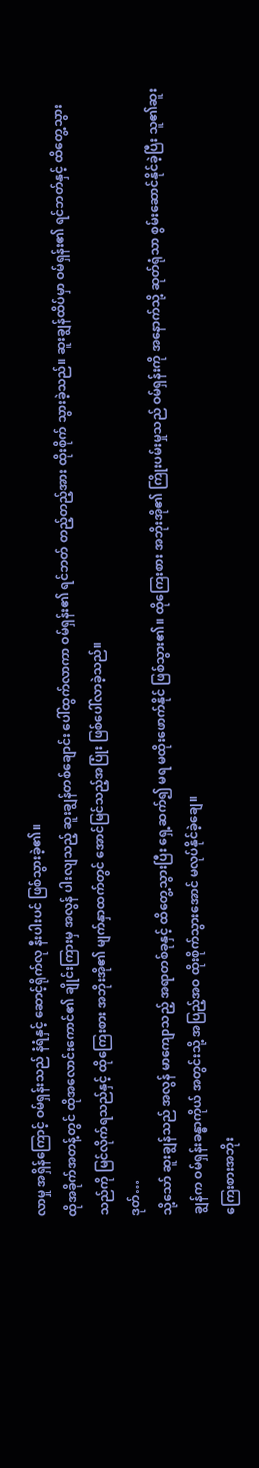လာမှု အရှိန်ကြောင့် ဝမ်ရှန်းသည် နံရံနှင့် ဆောင့်ရိုက်လု နီးပါးပင် ဖြစ်သွားခဲ့၏။
ထိုအခိုက်အတန့်တွင် ထိုအလောင်းကောင်၏ ချိုင်းကြားမှ အလွန် ပါးလျသည့် ဆူးချွန်တစ်ချောင်း ပေါ်ထွက်လာကာ ဝမ်ရှန်း၏ ရင်ဘတ် တည့်တည့်အား ထိုးစိုက် သွားခဲ့သည်။ ဆူးချွန်ထိပ်မှာ ဝမ်ရှန်း၏ ရင်ဘတ်နှင့် ထိတွေ့သွားသည်ကို မြင်လိုက်ရသည်နှင့် ထိုကြေးစား အဘိုးအို၏ မျက်နှာထက်တွင် အောင်မြင်သည့်အပြုံး ဖြစ်ပေါ်လာခဲ့သည်။
ဒုတ်…
သို့သော် ဆူးချွန်သည် အလွန် မာကျောသည့် အရာတစ်ခုနှင့် ထိတွေ့သွားပြီး ရှေ့ဆက်၍ မရ မထိုးဖောက်နိုင် ဖြစ်သွား၏။ ထိုကြေးစား အဘိုးအို၏ ကြိုးပမ်းမှုသည် ဝမ်ရှန်းကို အနောက်သို့ ဆုတ်ရုံသာ စွမ်းဆောင်နိုင်ခဲ့ပြီး သူ၏ဆူးချွန်က ဝမ်ရှန်းခန္ဓာကိုယ် အတွင်းသို့ အပြည့်အဝ ထိုးစိုက်သွားအောင် မလုပ်နိုင်ခဲ့ချေ။
ကြေးစားအဘိုး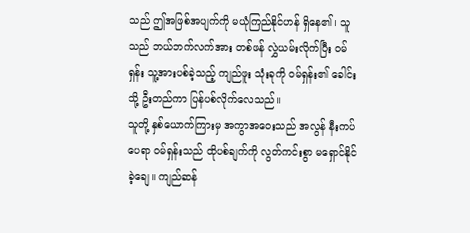သည် ဤအဖြစ်အပျက်ကို မယုံကြည်နိုင်ဟန် ရှိနေ၏၊ သူသည် ဘယ်ဘက်လက်အား တစ်ဖန် လွှဲယမ်းလိုက်ပြီး ဝမ်ရှန်း သူ့အားပစ်ခဲ့သည့် ကျည်ဖူး သုံးခုကို ဝမ်ရှန်း၏ ခေါင်းသို့ ဦးတည်ကာ ပြန်ပစ်လိုက်လေသည်။
သူတို့ နှစ်ယောက်ကြားမှ အကွာအဝေးသည် အလွန် နီးကပ်ပေရာ ဝမ်ရှန်းသည် ထိုပစ်ချက်ကို လွတ်ကင်းစွာ မရှောင်နိုင်ခဲ့ချေ။ ကျည်ဆန်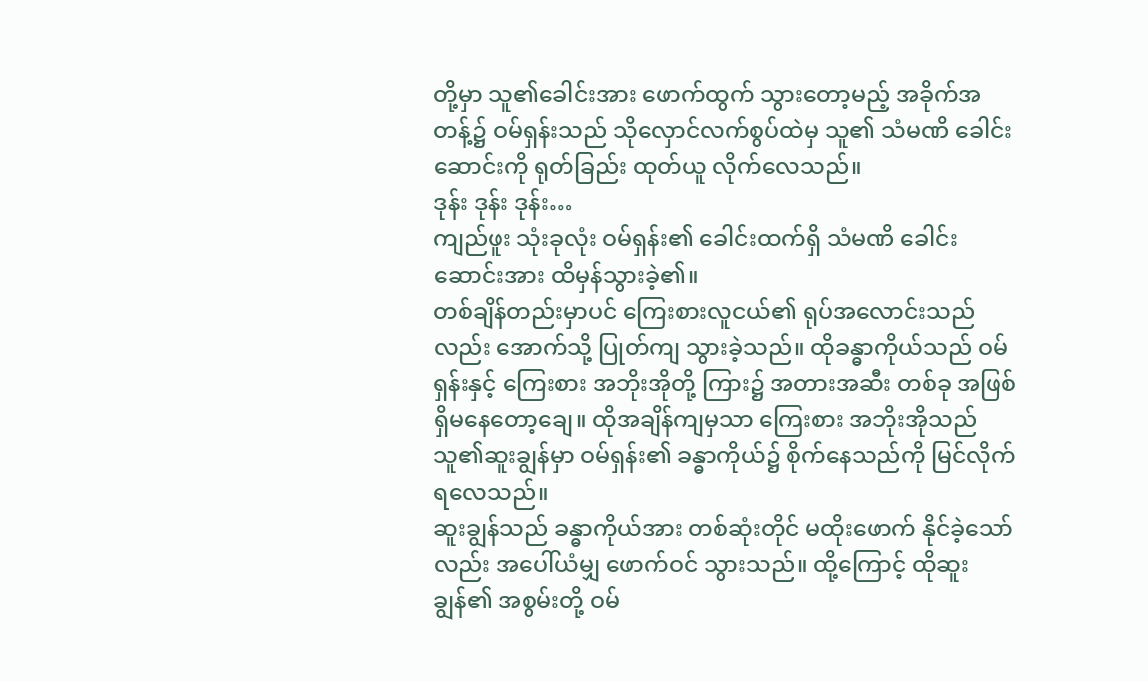တို့မှာ သူ၏ခေါင်းအား ဖောက်ထွက် သွားတော့မည့် အခိုက်အတန့်၌ ဝမ်ရှန်းသည် သိုလှောင်လက်စွပ်ထဲမှ သူ၏ သံမဏိ ခေါင်းဆောင်းကို ရုတ်ခြည်း ထုတ်ယူ လိုက်လေသည်။
ဒုန်း ဒုန်း ဒုန်း…
ကျည်ဖူး သုံးခုလုံး ဝမ်ရှန်း၏ ခေါင်းထက်ရှိ သံမဏိ ခေါင်းဆောင်းအား ထိမှန်သွားခဲ့၏။
တစ်ချိန်တည်းမှာပင် ကြေးစားလူငယ်၏ ရုပ်အလောင်းသည်လည်း အောက်သို့ ပြုတ်ကျ သွားခဲ့သည်။ ထိုခန္ဓာကိုယ်သည် ဝမ်ရှန်းနှင့် ကြေးစား အဘိုးအိုတို့ ကြား၌ အတားအဆီး တစ်ခု အဖြစ် ရှိမနေတော့ချေ။ ထိုအချိန်ကျမှသာ ကြေးစား အဘိုးအိုသည် သူ၏ဆူးချွန်မှာ ဝမ်ရှန်း၏ ခန္ဓာကိုယ်၌ စိုက်နေသည်ကို မြင်လိုက်ရလေသည်။
ဆူးချွန်သည် ခန္ဓာကိုယ်အား တစ်ဆုံးတိုင် မထိုးဖောက် နိုင်ခဲ့သော်လည်း အပေါ်ယံမျှ ဖောက်ဝင် သွားသည်။ ထို့ကြောင့် ထိုဆူးချွန်၏ အစွမ်းတို့ ဝမ်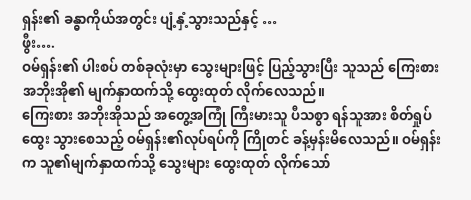ရှန်း၏ ခန္ဓာကိုယ်အတွင်း ပျံ့နှံ့သွားသည်နှင့် …
ဖွီး….
ဝမ်ရှန်း၏ ပါးစပ် တစ်ခုလုံးမှာ သွေးများဖြင့် ပြည့်သွားပြီး သူသည် ကြေးစား အဘိုးအို၏ မျက်နှာထက်သို့ ထွေးထုတ် လိုက်လေသည်။
ကြေးစား အဘိုးအိုသည် အတွေ့အကြုံ ကြီးမားသူ ပီသစွာ ရန်သူအား စိတ်ရှုပ်ထွေး သွားစေသည့် ဝမ်ရှန်း၏လုပ်ရပ်ကို ကြိုတင် ခန့်မှန်းမိလေသည်။ ဝမ်ရှန်းက သူ၏မျက်နှာထက်သို့ သွေးများ ထွေးထုတ် လိုက်သော်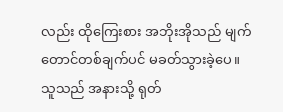လည်း ထိုကြေးစား အဘိုးအိုသည် မျက်တောင်တစ်ချက်ပင် မခတ်သွားခဲ့ပေ။
သူသည် အနားသို့ ရုတ်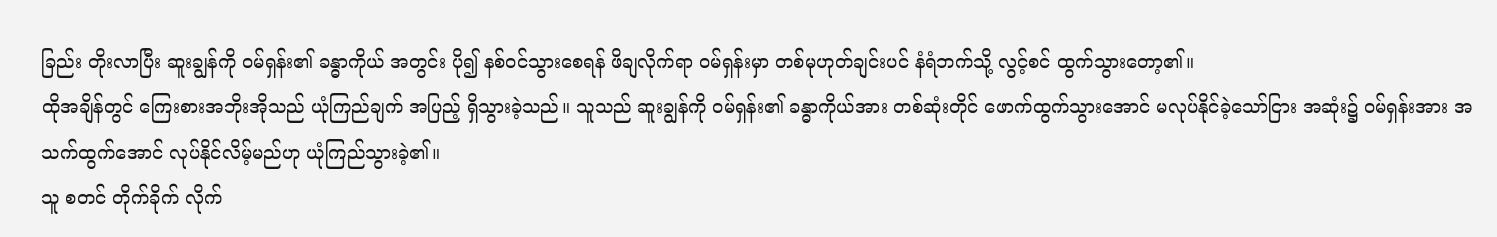ခြည်း တိုးလာပြီး ဆူးချွန်ကို ဝမ်ရှန်း၏ ခန္ဓာကိုယ် အတွင်း ပို၍ နစ်ဝင်သွားစေရန် ဖိချလိုက်ရာ ဝမ်ရှန်းမှာ တစ်မုဟုတ်ချင်းပင် နံရံဘက်သို့ လွင့်စင် ထွက်သွားတော့၏။
ထိုအချိန်တွင် ကြေးစားအဘိုးအိုသည် ယုံကြည်ချက် အပြည့် ရှိသွားခဲ့သည်။ သူသည် ဆူးချွန်ကို ဝမ်ရှန်း၏ ခန္ဓာကိုယ်အား တစ်ဆုံးတိုင် ဖောက်ထွက်သွားအောင် မလုပ်နိုင်ခဲ့သော်ငြား အဆုံး၌ ဝမ်ရှန်းအား အသက်ထွက်အောင် လုပ်နိုင်လိမ့်မည်ဟု ယုံကြည်သွားခဲ့၏။
သူ စတင် တိုက်ခိုက် လိုက်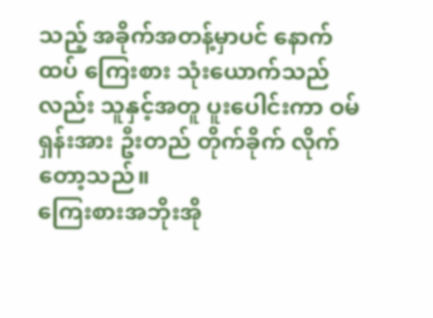သည့် အခိုက်အတန့်မှာပင် နောက်ထပ် ကြေးစား သုံးယောက်သည်လည်း သူနှင့်အတူ ပူးပေါင်းကာ ဝမ်ရှန်းအား ဦးတည် တိုက်ခိုက် လိုက်တော့သည်။
ကြေးစားအဘိုးအို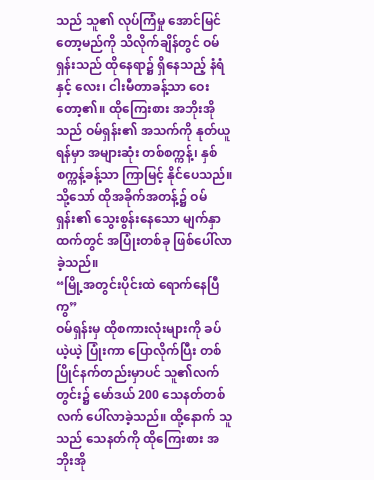သည် သူ၏ လုပ်ကြံမှု အောင်မြင်တော့မည်ကို သိလိုက်ချိန်တွင် ဝမ်ရှန်းသည် ထိုနေရာ၌ ရှိနေသည့် နံရံနှင့် လေး၊ ငါးမီတာခန့်သာ ဝေးတော့၏။ ထိုကြေးစား အဘိုးအိုသည် ဝမ်ရှန်း၏ အသက်ကို နုတ်ယူရန်မှာ အများဆုံး တစ်စက္ကန့်၊ နှစ်စက္ကန့်ခန့်သာ ကြာမြင့် နိုင်ပေသည်။
သို့သော် ထိုအခိုက်အတန့်၌ ဝမ်ရှန်း၏ သွေးစွန်းနေသော မျက်နှာထက်တွင် အပြုံးတစ်ခု ဖြစ်ပေါ်လာခဲ့သည်။
“မြို့အတွင်းပိုင်းထဲ ရောက်နေပြီကွ”
ဝမ်ရှန်းမှ ထိုစကားလုံးများကို ခပ်ယဲ့ယဲ့ ပြုံးကာ ပြောလိုက်ပြီး တစ်ပြိုင်နက်တည်းမှာပင် သူ၏လက်တွင်း၌ မော်ဒယ် 200 သေနတ်တစ်လက် ပေါ်လာခဲ့သည်။ ထို့နောက် သူသည် သေနတ်ကို ထိုကြေးစား အဘိုးအို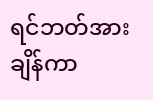ရင်ဘတ်အား ချိန်ကာ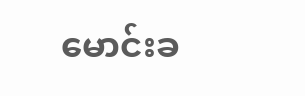မောင်းခ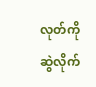လုတ်ကို ဆွဲလိုက်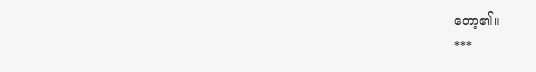တော့၏။
***